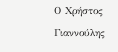Ο Χρήστος Γιαννούλης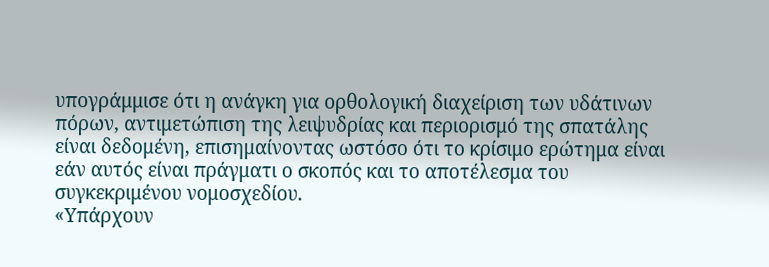υπογράμμισε ότι η ανάγκη για ορθολογική διαχείριση των υδάτινων πόρων, αντιμετώπιση της λειψυδρίας και περιορισμό της σπατάλης είναι δεδομένη, επισημαίνοντας ωστόσο ότι το κρίσιμο ερώτημα είναι εάν αυτός είναι πράγματι ο σκοπός και το αποτέλεσμα του συγκεκριμένου νομοσχεδίου.
«Υπάρχουν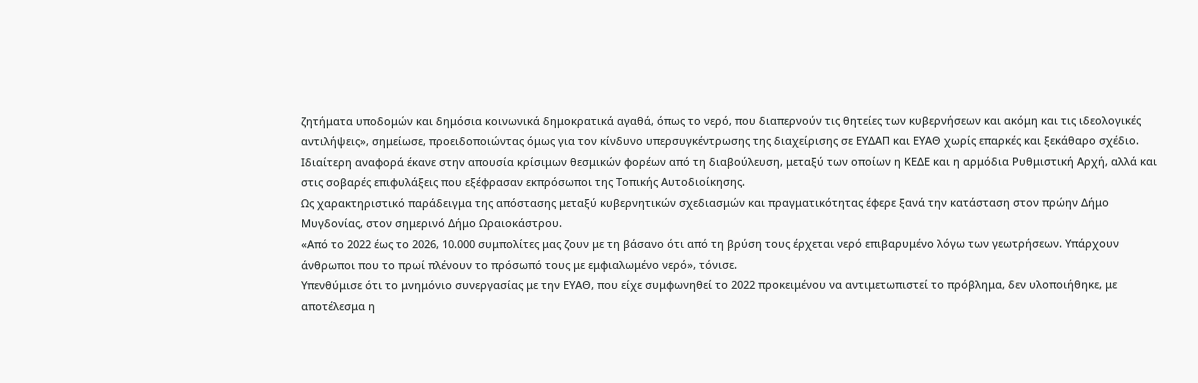ζητήματα υποδομών και δημόσια κοινωνικά δημοκρατικά αγαθά, όπως το νερό, που διαπερνούν τις θητείες των κυβερνήσεων και ακόμη και τις ιδεολογικές αντιλήψεις», σημείωσε, προειδοποιώντας όμως για τον κίνδυνο υπερσυγκέντρωσης της διαχείρισης σε ΕΥΔΑΠ και ΕΥΑΘ χωρίς επαρκές και ξεκάθαρο σχέδιο.
Ιδιαίτερη αναφορά έκανε στην απουσία κρίσιμων θεσμικών φορέων από τη διαβούλευση, μεταξύ των οποίων η ΚΕΔΕ και η αρμόδια Ρυθμιστική Αρχή, αλλά και στις σοβαρές επιφυλάξεις που εξέφρασαν εκπρόσωποι της Τοπικής Αυτοδιοίκησης.
Ως χαρακτηριστικό παράδειγμα της απόστασης μεταξύ κυβερνητικών σχεδιασμών και πραγματικότητας έφερε ξανά την κατάσταση στον πρώην Δήμο Μυγδονίας, στον σημερινό Δήμο Ωραιοκάστρου.
«Από το 2022 έως το 2026, 10.000 συμπολίτες μας ζουν με τη βάσανο ότι από τη βρύση τους έρχεται νερό επιβαρυμένο λόγω των γεωτρήσεων. Υπάρχουν άνθρωποι που το πρωί πλένουν το πρόσωπό τους με εμφιαλωμένο νερό», τόνισε.
Υπενθύμισε ότι το μνημόνιο συνεργασίας με την ΕΥΑΘ, που είχε συμφωνηθεί το 2022 προκειμένου να αντιμετωπιστεί το πρόβλημα, δεν υλοποιήθηκε, με αποτέλεσμα η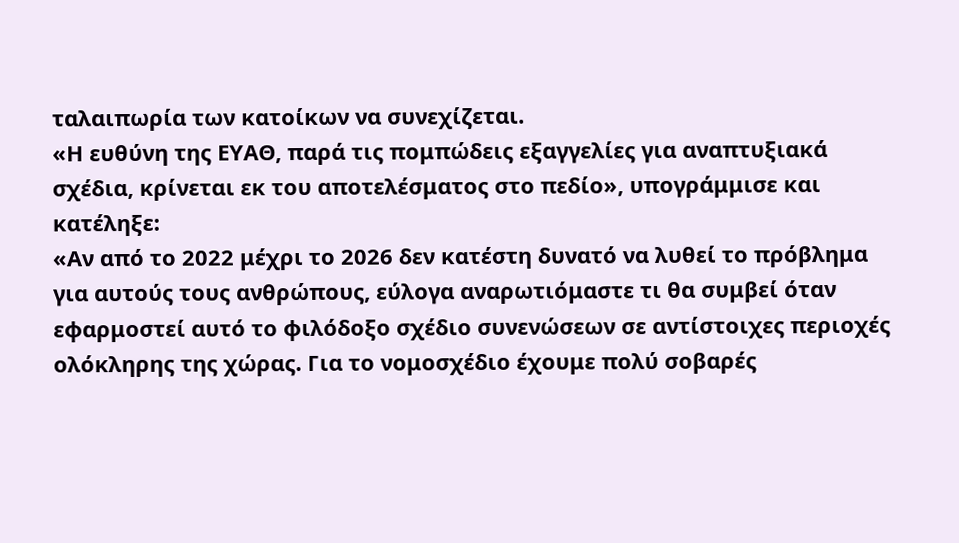ταλαιπωρία των κατοίκων να συνεχίζεται.
«Η ευθύνη της ΕΥΑΘ, παρά τις πομπώδεις εξαγγελίες για αναπτυξιακά σχέδια, κρίνεται εκ του αποτελέσματος στο πεδίο», υπογράμμισε και κατέληξε:
«Αν από το 2022 μέχρι το 2026 δεν κατέστη δυνατό να λυθεί το πρόβλημα για αυτούς τους ανθρώπους, εύλογα αναρωτιόμαστε τι θα συμβεί όταν εφαρμοστεί αυτό το φιλόδοξο σχέδιο συνενώσεων σε αντίστοιχες περιοχές ολόκληρης της χώρας. Για το νομοσχέδιο έχουμε πολύ σοβαρές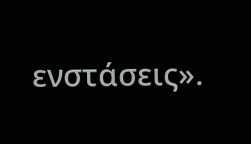ενστάσεις».